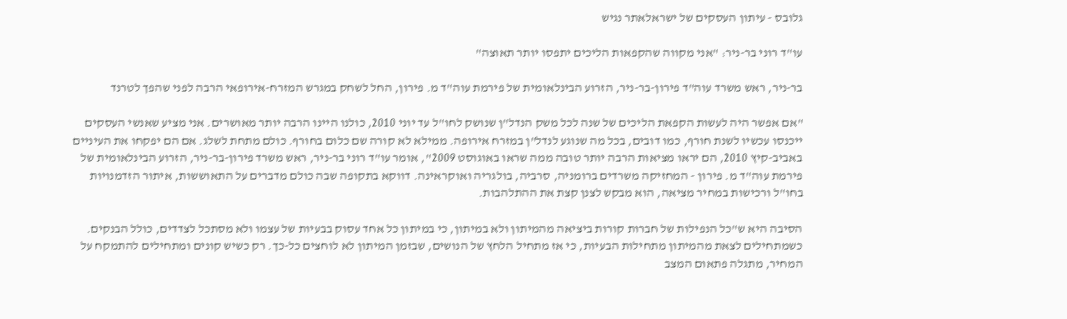גלובס - עיתון העסקים של ישראלאתר נגיש

עו"ד רוני בר-ניר: "אני מקווה שהקפאות הליכים יתפסו יותר תאוצה"

בר-ניר, ראש משרד עוה"ד פירון-בר-ניר, הזרוע הבינלאומית של פירמת עוה"ד מ. פירון, החל לשחק במגרש המזרח-אירופאי הרבה לפני שהפך לטרנד

"אם אפשר היה לעשות הקפאת הליכים של שנה לכל משק הנדל"ן שנושק לחו"ל עד יוני 2010, כולנו היינו הרבה יותר מאושרים. אני מציע שאנשי העסקים ייכנסו עכשיו לשנת חורף, כמו דובים, בכל מה שנוגע לנדל"ן במזרח אירופה. ממילא לא קורה שם כלום בחורף. כולם מתחת לשלג. אם הם יפקחו את העיניים באביב-קיץ 2010, הם יראו מציאות הרבה יותר טובה ממה שראו באוגוסט 2009", אומר עו"ד רוני בר-ניר, ראש משרד פירון-בר-ניר, הזרוע הבינלאומית של פירמת עוה"ד מ. פירון - המחזיקה משרדים ברומניה, סרביה, בולגריה ואוקראינה. דווקא בתקופה שבה כולם מדברים על התאוששות, איתור הזדמנויות בחו"ל ורכישות במחיר מציאה, הוא מבקש לצנן קצת את ההתלהבות.

הסיבה היא ש"כל הנפילות של חברות קורות ביציאה מהמיתון ולא במיתון, כי במיתון כל אחד עסוק בבעיות של עצמו ולא מסתכל לצדדים, כולל הבנקים. כשמתחילים לצאת מהמיתון מתחילות הבעיות, כי אז מתחיל הלחץ של הנושים, שבזמן המיתון לא לוחצים כל-כך. רק כשיש קונים ומתחילים להתמקח על המחיר, מתגלה פתאום המצב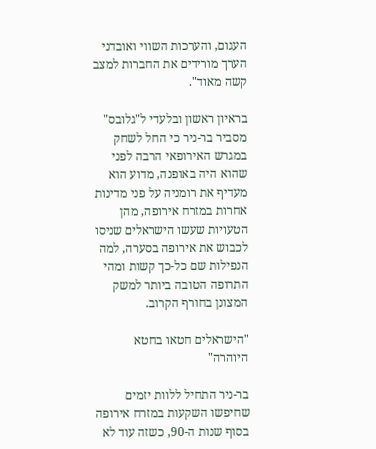העגום, והערכות השווי ואובדני הערך מורידים את החברות למצב קשה מאוד".

בראיון ראשון ובלעדי ל"גלובס" מסביר בר-ניר כי החל לשחק במגרש האירופאי הרבה לפני שהוא היה באופנה, מדוע הוא מעדיף את רומניה על פני מדינות אחרות במזרח אירופה, מהן הטעויות שעשו הישראלים שניסו לכבוש את אירופה בסערה, למה הנפילות שם כל-כך קשות ומהי התרופה הטובה ביותר למשק המצונן בחורף הקרוב.

"הישראלים חטאו בחטא היוהרה"

בר-ניר התחיל ללוות יזמים שחיפשו השקעות במזרח אירופה בסוף שנות ה-90, כשזה עוד לא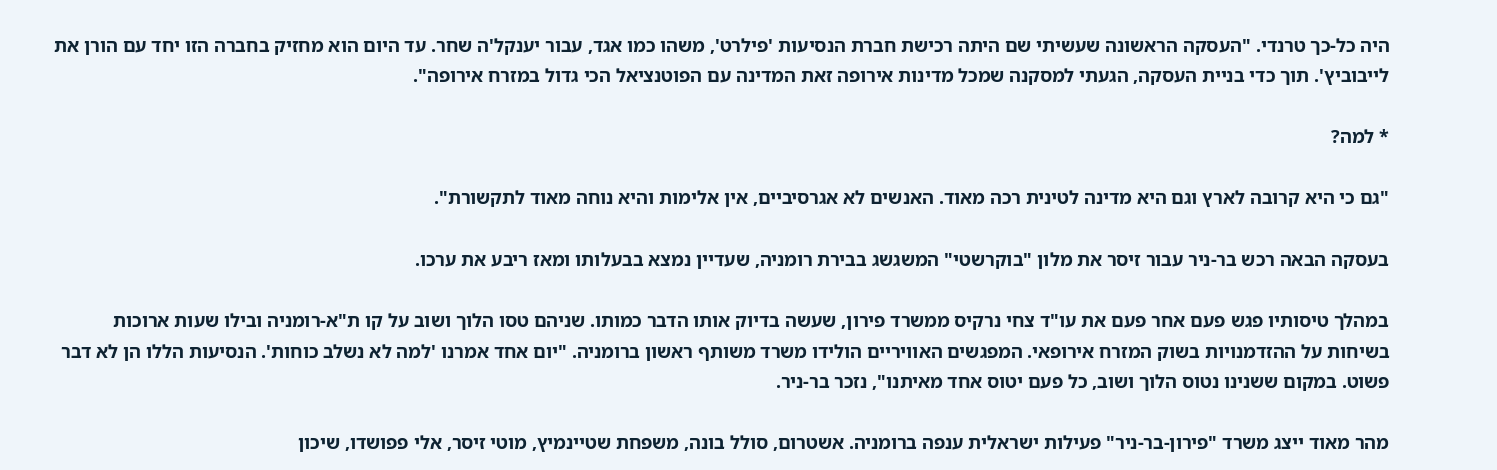היה כל-כך טרנדי. "העסקה הראשונה שעשיתי שם היתה רכישת חברת הנסיעות 'פילרט', משהו כמו אגד, עבור יענקל'ה שחר. עד היום הוא מחזיק בחברה הזו יחד עם הורן את לייבוביץ'. תוך כדי בניית העסקה, הגעתי למסקנה שמכל מדינות אירופה זאת המדינה עם הפוטנציאל הכי גדול במזרח אירופה".

* למה?

"גם כי היא קרובה לארץ וגם היא מדינה לטינית רכה מאוד. האנשים לא אגרסיביים, אין אלימות והיא נוחה מאוד לתקשורת".

בעסקה הבאה רכש בר-ניר עבור זיסר את מלון "בוקרשטי" המשגשג בבירת רומניה, שעדיין נמצא בבעלותו ומאז ריבע את ערכו.

במהלך טיסותיו פגש פעם אחר פעם את עו"ד צחי נרקיס ממשרד פירון, שעשה בדיוק אותו הדבר כמותו. שניהם טסו הלוך ושוב על קו ת"א-רומניה ובילו שעות ארוכות בשיחות על ההזדמנויות בשוק המזרח אירופאי. המפגשים האוויריים הולידו משרד משותף ראשון ברומניה. "יום אחד אמרנו 'למה לא נשלב כוחות'. הנסיעות הללו הן לא דבר פשוט. במקום ששנינו נטוס הלוך ושוב, כל פעם יטוס אחד מאיתנו", נזכר בר-ניר.

מהר מאוד ייצג משרד "פירון-בר-ניר" פעילות ישראלית ענפה ברומניה. אשטרום, סולל בונה, משפחת שטיינמיץ, מוטי זיסר, אלי פפושדו, שיכון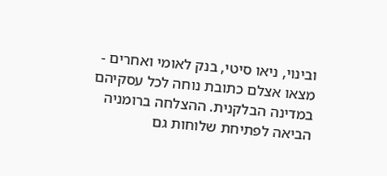ובינוי, ניאו סיטי, בנק לאומי ואחרים - מצאו אצלם כתובת נוחה לכל עסקיהם במדינה הבלקנית. ההצלחה ברומניה הביאה לפתיחת שלוחות גם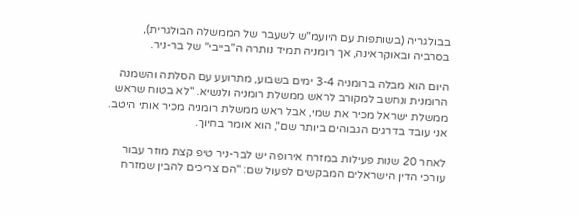בבולגריה (בשותפות עם היועמ"ש לשעבר של הממשלה הבולגרית), בסרביה ובאוקראינה, אך רומניה תמיד נותרה ה"בייבי" של בר-ניר.

היום הוא מבלה ברומניה 3-4 ימים בשבוע, מתרועע עם הסלתה והשמנה הרומנית ונחשב למקורב לראש ממשלת רומניה ולנשיא. "לא בטוח שראש ממשלת ישראל מכיר את שמי, אבל ראש ממשלת רומניה מכיר אותי היטב. אני עובד בדרגים הגבוהים ביותר שם", הוא אומר בחיוך.

לאחר 20 שנות פעילות במזרח אירופה יש לבר-ניר טיפ קצת מוזר עבור עורכי הדין הישראלים המבקשים לפעול שם: "הם צריכים להבין שמזרח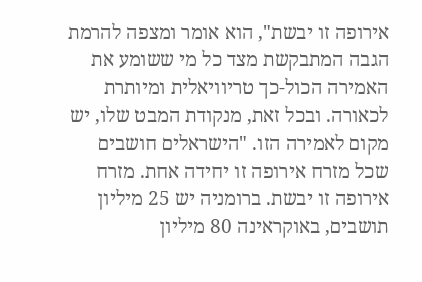אירופה זו יבשת", הוא אומר ומצפה להרמת הגבה המתבקשת מצד כל מי ששומע את האמירה הכול-כך טריוויאלית ומיותרת לכאורה. ובכל זאת, מנקודת המבט שלו, יש מקום לאמירה הזו. "הישראלים חושבים שכל מזרח אירופה זו יחידה אחת. מזרח אירופה זו יבשת. ברומניה יש 25 מיליון תושבים, באוקראינה 80 מיליון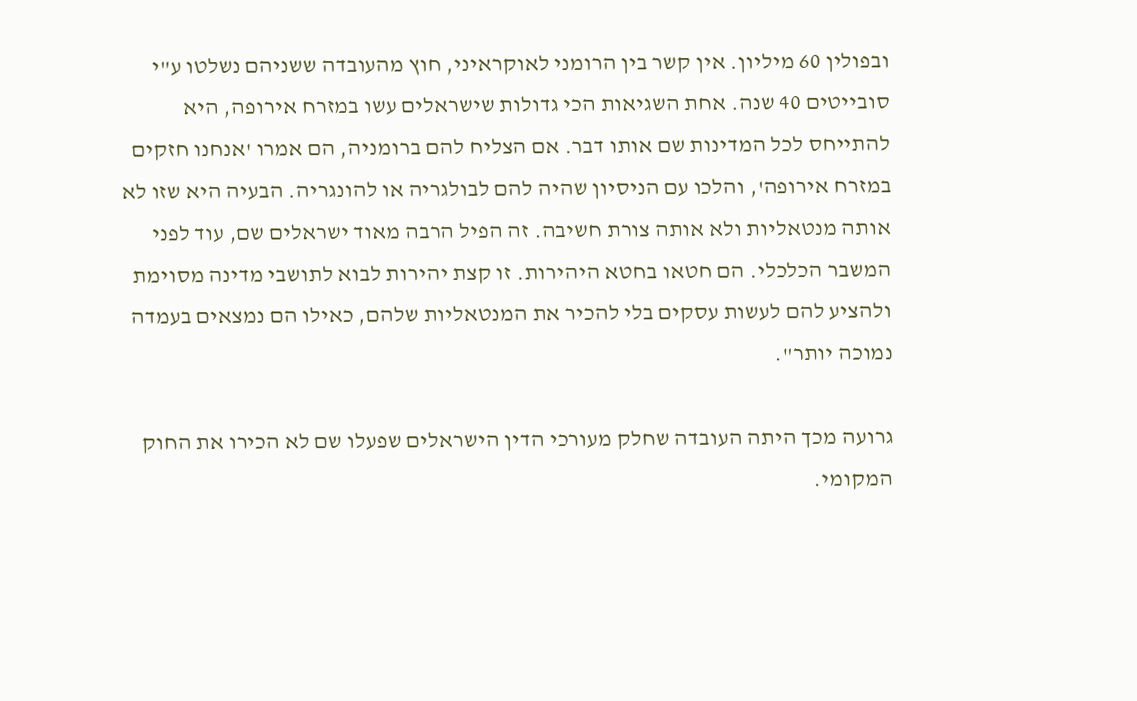ובפולין 60 מיליון. אין קשר בין הרומני לאוקראיני, חוץ מהעובדה ששניהם נשלטו ע"י סובייטים 40 שנה. אחת השגיאות הכי גדולות שישראלים עשו במזרח אירופה, היא להתייחס לכל המדינות שם אותו דבר. אם הצליח להם ברומניה, הם אמרו 'אנחנו חזקים במזרח אירופה', והלכו עם הניסיון שהיה להם לבולגריה או להונגריה. הבעיה היא שזו לא אותה מנטאליות ולא אותה צורת חשיבה. זה הפיל הרבה מאוד ישראלים שם, עוד לפני המשבר הכלכלי. הם חטאו בחטא היהירות. זו קצת יהירות לבוא לתושבי מדינה מסוימת ולהציע להם לעשות עסקים בלי להכיר את המנטאליות שלהם, כאילו הם נמצאים בעמדה נמוכה יותר".

גרועה מכך היתה העובדה שחלק מעורכי הדין הישראלים שפעלו שם לא הכירו את החוק המקומי.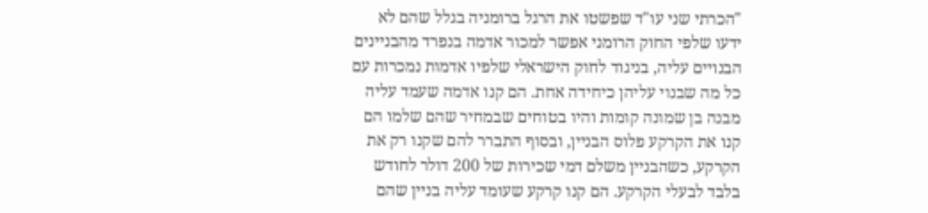"הכרתי שני עו"ד שפשטו את הרגל ברומניה בגלל שהם לא ידעו שלפי החוק הרומני אפשר למכור אדמה בנפרד מהבניינים הבנויים עליה, בניגוד לחוק הישראלי שלפיו אדמות נמכרות עם כל מה שבנוי עליהן כיחידה אחת. הם קנו אדמה שעמד עליה מבנה בן שמונה קומות והיו בטוחים שבמחיר שהם שלמו הם קנו את הקרקע פלוס הבניין, ובסוף התברר להם שקנו רק את הקרקע, כשהבניין משלם דמי שכירות של 200 דולר לחודש בלבד לבעלי הקרקע. הם קנו קרקע שעומד עליה בניין שהם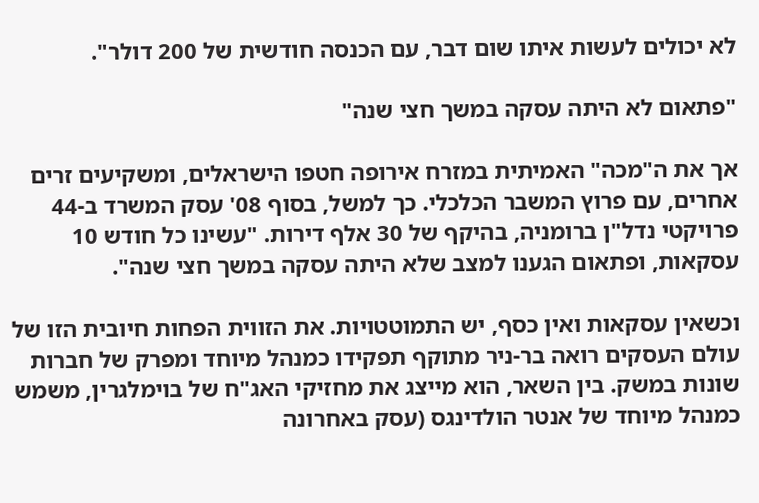לא יכולים לעשות איתו שום דבר, עם הכנסה חודשית של 200 דולר".

"פתאום לא היתה עסקה במשך חצי שנה"

אך את ה"מכה" האמיתית במזרח אירופה חטפו הישראלים, ומשקיעים זרים אחרים, עם פרוץ המשבר הכלכלי. כך למשל, בסוף 08' עסק המשרד ב-44 פרויקטי נדל"ן ברומניה, בהיקף של 30 אלף דירות. "עשינו כל חודש 10 עסקאות, ופתאום הגענו למצב שלא היתה עסקה במשך חצי שנה".

וכשאין עסקאות ואין כסף, יש התמוטטויות. את הזווית הפחות חיובית הזו של עולם העסקים רואה בר-ניר מתוקף תפקידו כמנהל מיוחד ומפרק של חברות שונות במשק. בין השאר, הוא מייצג את מחזיקי האג"ח של בוימלגרין, משמש כמנהל מיוחד של אנטר הולדינגס (עסק באחרונה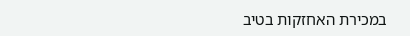במכירת האחזקות בטיב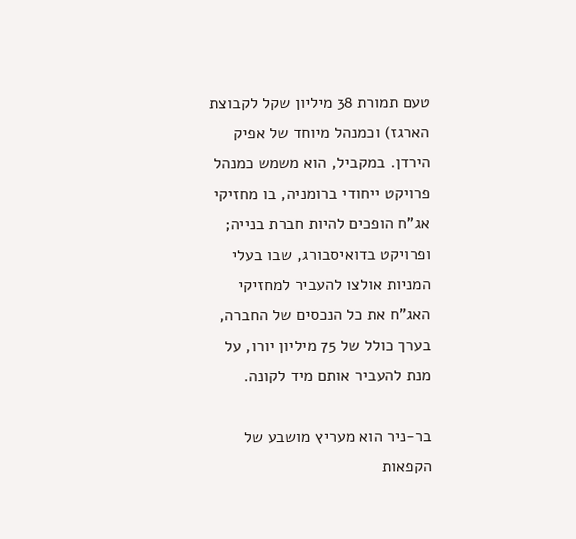טעם תמורת 38 מיליון שקל לקבוצת הארגז) וכמנהל מיוחד של אפיק הירדן. במקביל, הוא משמש כמנהל פרויקט ייחודי ברומניה, בו מחזיקי אג"ח הופכים להיות חברת בנייה; ופרויקט בדואיסבורג, שבו בעלי המניות אולצו להעביר למחזיקי האג"ח את כל הנכסים של החברה, בערך כולל של 75 מיליון יורו, על מנת להעביר אותם מיד לקונה.

בר-ניר הוא מעריץ מושבע של הקפאות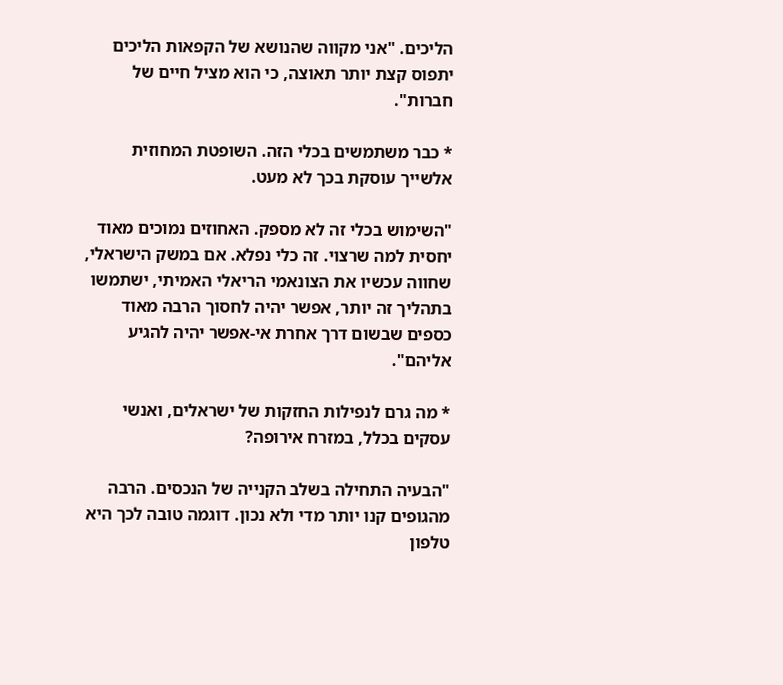הליכים. "אני מקווה שהנושא של הקפאות הליכים יתפוס קצת יותר תאוצה, כי הוא מציל חיים של חברות".

* כבר משתמשים בכלי הזה. השופטת המחוזית אלשייך עוסקת בכך לא מעט.

"השימוש בכלי זה לא מספק. האחוזים נמוכים מאוד יחסית למה שרצוי. זה כלי נפלא. אם במשק הישראלי, שחווה עכשיו את הצונאמי הריאלי האמיתי, ישתמשו בתהליך זה יותר, אפשר יהיה לחסוך הרבה מאוד כספים שבשום דרך אחרת אי-אפשר יהיה להגיע אליהם".

* מה גרם לנפילות החזקות של ישראלים, ואנשי עסקים בכלל, במזרח אירופה?

"הבעיה התחילה בשלב הקנייה של הנכסים. הרבה מהגופים קנו יותר מדי ולא נכון. דוגמה טובה לכך היא טלפון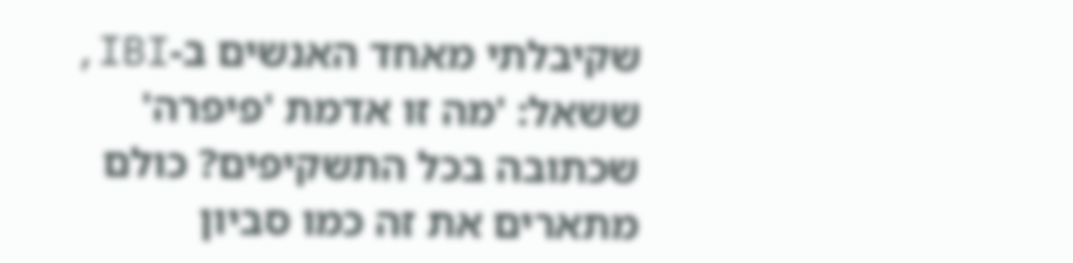שקיבלתי מאחד האנשים ב-IBI, ששאל: 'מה זו אדמת 'פיפרה' שכתובה בכל התשקיפים? כולם מתארים את זה כמו סביון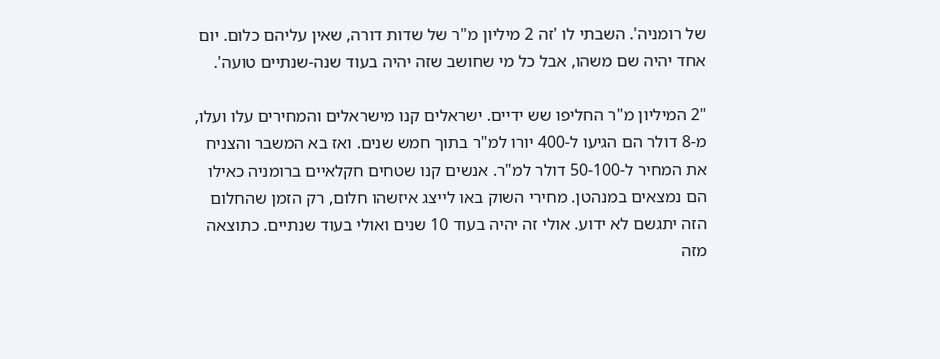של רומניה'. השבתי לו 'זה 2 מיליון מ"ר של שדות דורה, שאין עליהם כלום. יום אחד יהיה שם משהו, אבל כל מי שחושב שזה יהיה בעוד שנה-שנתיים טועה'.

"2 המיליון מ"ר החליפו שש ידיים. ישראלים קנו מישראלים והמחירים עלו ועלו, מ-8 דולר הם הגיעו ל-400 יורו למ"ר בתוך חמש שנים. ואז בא המשבר והצניח את המחיר ל-50-100 דולר למ"ר. אנשים קנו שטחים חקלאיים ברומניה כאילו הם נמצאים במנהטן. מחירי השוק באו לייצג איזשהו חלום, רק הזמן שהחלום הזה יתגשם לא ידוע. אולי זה יהיה בעוד 10 שנים ואולי בעוד שנתיים. כתוצאה מזה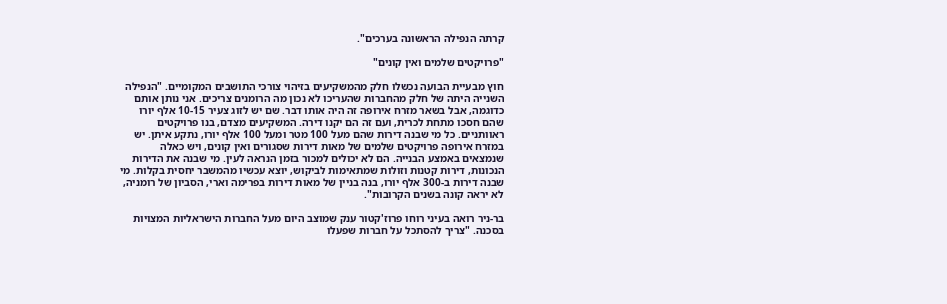קרתה הנפילה הראשונה בערכים".

"פרויקטים שלמים ואין קונים"

חוץ מבעיית הבועה נכשלו חלק מהמשקיעים בזיהוי צורכי התושבים המקומיים. "הנפילה השנייה היתה של חלק מהחברות שהעריכו לא נכון מה הרומנים צריכים. אני נותן אותם כדוגמה, אבל בשאר מזרח אירופה זה היה אותו דבר. שם יש לזוג צעיר 10-15 אלף יורו שהם חסכו מתחת לכרית, ועם זה הם יקנו דירה. המשקיעים מצדם, בנו פרויקטים ראוותניים. כל מי שבנה דירות שהם מעל 100 מטר ומעל 100 אלף יורו, נתקע איתן. יש במזרח אירופה פרויקטים שלמים של מאות דירות שסגורים ואין קונים, ויש כאלה שנמצאים באמצע הבנייה. הם לא יכולים למכור בזמן הנראה לעין. מי שבנה את הדירות הנכונות, דירות קטנות וזולות שמתאימות לביקוש, יוצא עכשיו מהמשבר יחסית בקלות. מי שבנה דירות ב-300 אלף יורו, בנה בניין של מאות דירות בפרימה וארי, הסביון של רומניה, לא יראה קונה בשנים הקרובות".

בר-ניר רואה בעיני רוחו פרוז'קטור ענק שמוצב היום מעל החברות הישראליות המצויות בסכנה. "צריך להסתכל על חברות שפעלו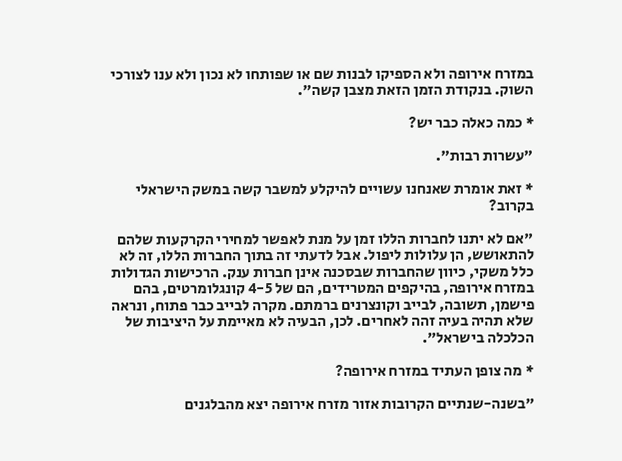במזרח אירופה ולא הספיקו לבנות שם או שפותחו לא נכון ולא ענו לצורכי השוק. בנקודת הזמן הזאת מצבן קשה".

* כמה כאלה כבר יש?

"עשרות רבות".

* זאת אומרת שאנחנו עשויים להיקלע למשבר קשה במשק הישראלי בקרוב?

"אם לא יתנו לחברות הללו זמן על מנת לאפשר למחירי הקרקעות שלהם להתאושש, הן עלולות ליפול. אבל לדעתי זה בתוך החברות הללו, זה לא כלל משקי, כיוון שהחברות שבסכנה אינן חברות ענק. הרכישות הגדולות במזרח אירופה, בהיקפים המטרידים, הם של 4-5 קונגלומרטים, בהם פישמן, תשובה, לבייב וקונצרנים ברמתם. מקרה לבייב כבר פתוח, ונראה שלא תהיה בעיה זהה לאחרים. לכן, הבעיה לא מאיימת על היציבות של הכלכלה בישראל".

* מה צופן העתיד במזרח אירופה?

"בשנה-שנתיים הקרובות אזור מזרח אירופה יצא מהבלגנים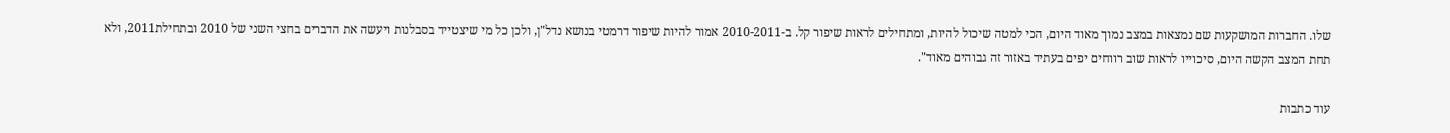שלו. החברות המושקעות שם נמצאות במצב נמוך מאוד היום, הכי למטה שיכול להיות, ומתחילים לראות שיפור קל. ב-2010-2011 אמור להיות שיפור דרמטי בנושא נדל"ן, ולכן כל מי שיצטייד בסבלנות ויעשה את הדברים בחצי השני של 2010 ובתחילת2011, ולא תחת המצב הקשה היום, סיכוייו לראות שוב רווחים יפים בעתיד באזור זה גבוהים מאוד".

עוד כתבות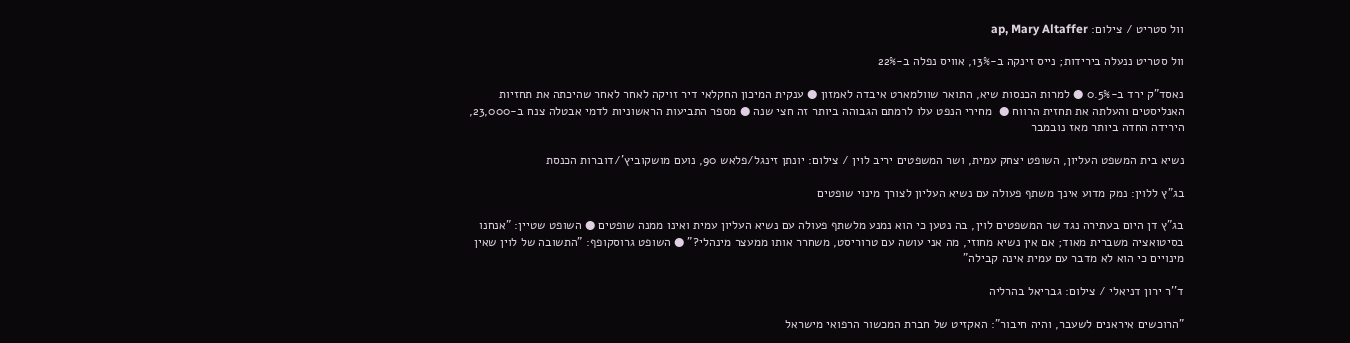וול סטריט / צילום: ap, Mary Altaffer

וול סטריט ננעלה בירידות; נייס זינקה ב-13%, אוויס נפלה ב-22%

נאסד"ק ירד ב-0.5% ● למרות הכנסות שיא, התואר שוולמארט איבדה לאמזון ● ענקית המיכון החקלאי דיר זויקה לאחר לאחר שהיכתה את תחזיות האנליסטים והעלתה את תחזית הרווח ●  מחירי הנפט עלו לרמתם הגבוהה ביותר זה חצי שנה ● מספר התביעות הראשוניות לדמי אבטלה צנח ב-23,000, הירידה החדה ביותר מאז נובמבר

נשיא בית המשפט העליון, השופט יצחק עמית, ושר המשפטים יריב לוין / צילום: יונתן זינגל/פלאש 90, נועם מושקוביץ'/דוברות הכנסת

בג"ץ ללוין: נמק מדוע אינך משתף פעולה עם נשיא העליון לצורך מינוי שופטים

בג"ץ דן היום בעתירה נגד שר המשפטים לוין, בה נטען כי הוא נמנע מלשתף פעולה עם נשיא העליון עמית ואינו ממנה שופטים ● השופט שטיין: "אנחנו בסיטואציה משברית מאוד; אם אין נשיא מחוזי, מה אני עושה עם טרוריסט, משחרר אותו ממעצר מינהלי?" ● השופט גרוסקופף: "התשובה של לוין שאין מינויים כי הוא לא מדבר עם עמית אינה קבילה"

ד''ר ירון דניאלי / צילום: גבריאל בהרליה

"הרוכשים איראנים לשעבר, והיה חיבור": האקזיט של חברת המכשור הרפואי מישראל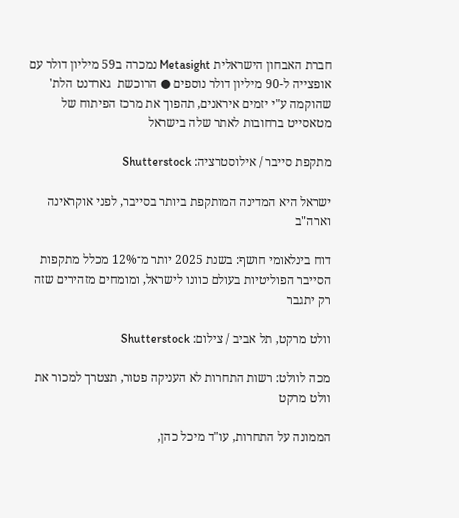חברת האבחון הישראלית Metasight נמכרה ב59 מיליון דולר עם אופצייה ל-90 מיליון דולר נוספים ● הרוכשת  גארדנט הלת' שהוקמה ע"י יזמים איראנים, תהפוך את מרכז הפיתוח של מטאסייט ברחובות לאתר שלה בישראל

מתקפת סייבר / אילוסטרציה: Shutterstock

ישראל היא המדינה המותקפת ביותר בסייבר, לפני אוקראינה וארה"ב

דוח בינלאומי חושף: בשנת 2025 יותר מ־12% מכלל מתקפות הסייבר הפוליטיות בעולם כוונו לישראל, ומומחים מזהירים שזה רק יתגבר

וולט מרקט, תל אביב / צילום: Shutterstock

מכה לוולט: רשות התחרות לא העניקה פטור, תצטרך למכור את וולט מרקט

הממונה על התחרות, עו"ד מיכל כהן,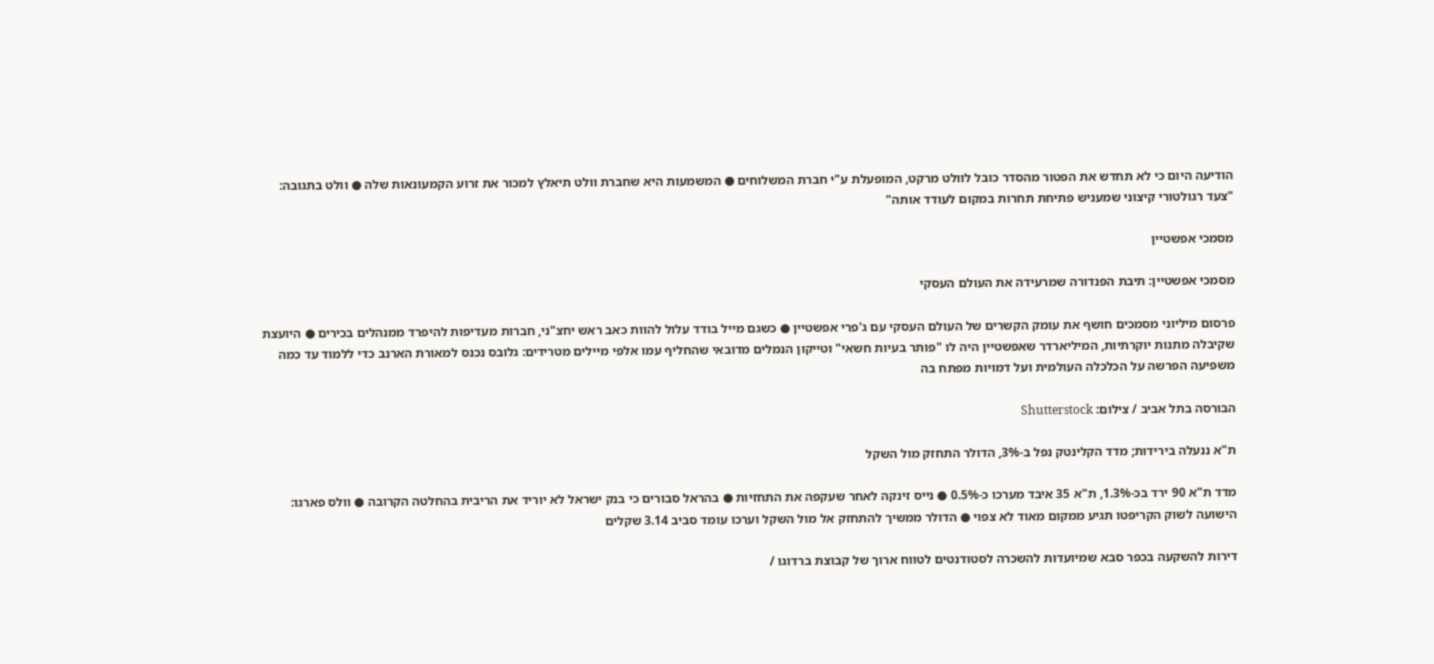הודיעה היום כי לא תחדש את הפטור מהסדר כובל לוולט מרקט, המופעלת ע"י חברת המשלוחים ● המשמעות היא שחברת וולט תיאלץ למכור את זרוע הקמעונאות שלה ● וולט בתגובה: "צעד רגולטורי קיצוני שמעניש פתיחת תחרות במקום לעודד אותה"

מסמכי אפשטיין

מסמכי אפשטיין: תיבת הפנדורה שמרעידה את העולם העסקי

פרסום מיליוני מסמכים חושף את עומק הקשרים של העולם העסקי עם ג'פרי אפשטיין ● כשגם מייל בודד עלול להוות כאב ראש יחצ"ני, חברות מעדיפות להיפרד ממנהלים בכירים ● היועצת שקיבלה מתנות יוקרתיות, המיליארדר שאפשטיין היה לו "פותר בעיות חשאי" וטייקון הנמלים מדובאי שהחליף עמו אלפי מיילים מטרידים: גלובס נכנס למאורת הארנב כדי ללמוד עד כמה משפיעה הפרשה על הכלכלה העולמית ועל דמויות מפתח בה

הבורסה בתל אביב / צילום: Shutterstock

ת"א ננעלה בירידות; מדד הקלינטק נפל ב-3%, הדולר התחזק מול השקל

מדד ת"א 90 ירד בכ-1.3%, ת"א 35 איבד מערכו כ-0.5% ● נייס זינקה לאחר שעקפה את התחזיות ● בהראל סבורים כי בנק ישראל לא יוריד את הריבית בהחלטה הקרובה ● וולס פארגו: הישועה לשוק הקריפטו תגיע ממקום מאוד לא צפוי ● הדולר ממשיך להתחזק אל מול השקל וערכו עומד סביב 3.14 שקלים

דירות להשקעה בכפר סבא שמיועדות להשכרה לסטודנטים לטווח ארוך של קבוצת ברדוגו /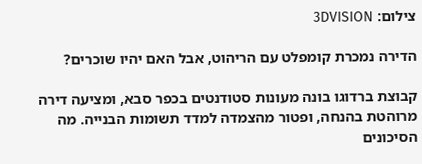צילום: 3DVISION

הדירה נמכרת קומפלט עם הריהוט, אבל האם יהיו שוכרים?

קבוצת ברדוגו בונה מעונות סטודנטים בכפר סבא, ומציעה דירה מרוהטת בהנחה, ופטור מהצמדה למדד תשומות הבנייה. מה הסיכונים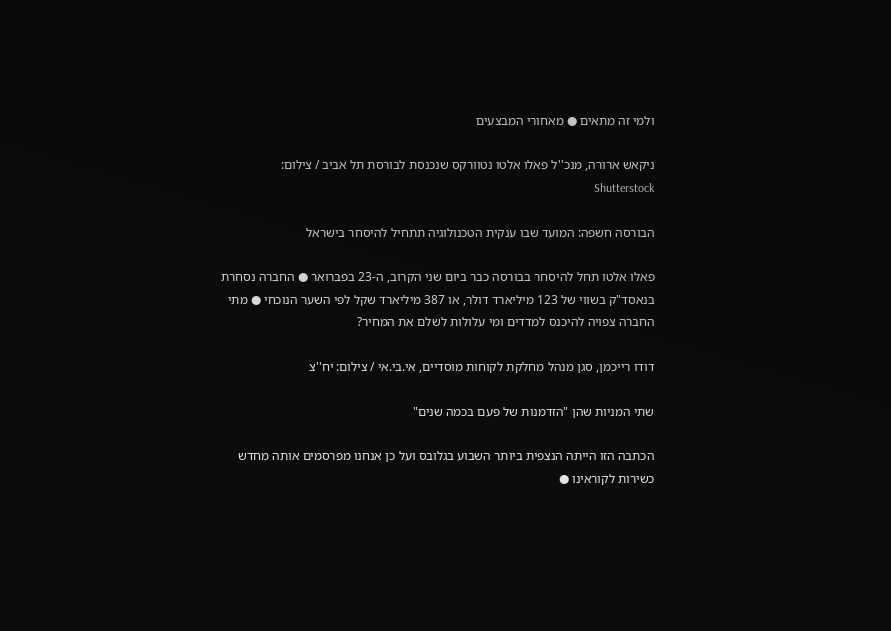ולמי זה מתאים ● מאחורי המבצעים

ניקאש ארורה, מנכ''ל פאלו אלטו נטוורקס שנכנסת לבורסת תל אביב / צילום: Shutterstock

הבורסה חשפה: המועד שבו ענקית הטכנולוגיה תתחיל להיסחר בישראל

פאלו אלטו תחל להיסחר בבורסה כבר ביום שני הקרוב, ה-23 בפברואר ● החברה נסחרת בנאסד"ק בשווי של 123 מיליארד דולר, או 387 מיליארד שקל לפי השער הנוכחי ● מתי החברה צפויה להיכנס למדדים ומי עלולות לשלם את המחיר?

דודו רייכמן, סגן מנהל מחלקת לקוחות מוסדיים, אי.בי.אי / צילום: יח''צ

שתי המניות שהן "הזדמנות של פעם בכמה שנים"

הכתבה הזו הייתה הנצפית ביותר השבוע בגלובס ועל כן אנחנו מפרסמים אותה מחדש כשירות לקוראינו ●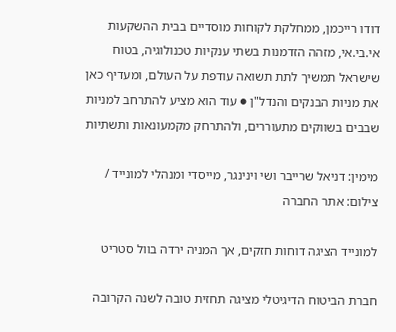דודו רייכמן, ממחלקת לקוחות מוסדיים בבית ההשקעות אי.בי.אי, מזהה הזדמנות בשתי ענקיות טכנולוגיה, בטוח שישראל תמשיך לתת תשואה עודפת על העולם, ומעדיף כאן את מניות הבנקים והנדל"ן ● עוד הוא מציע להתרחב למניות שבבים בשווקים מתעוררים, ולהתרחק מקמעונאות ותשתיות

מימין: דניאל שרייבר ושי וינינגר, מייסדי ומנהלי למונייד / צילום: אתר החברה

למונייד הציגה דוחות חזקים, אך המניה ירדה בוול סטריט

חברת הביטוח הדיגיטלי מציגה תחזית טובה לשנה הקרובה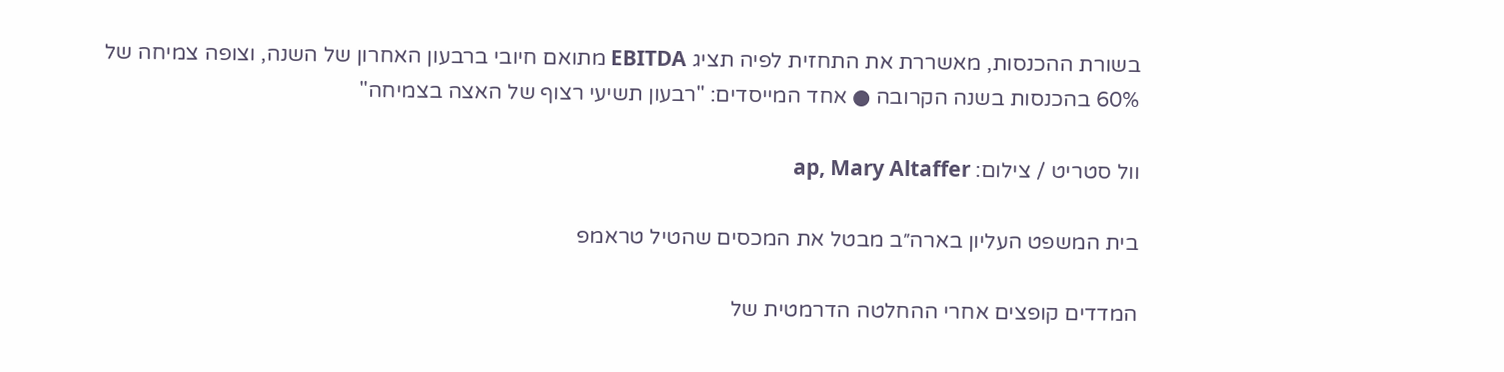בשורת ההכנסות, מאשררת את התחזית לפיה תציג EBITDA מתואם חיובי ברבעון האחרון של השנה, וצופה צמיחה של 60% בהכנסות בשנה הקרובה ● אחד המייסדים: "רבעון תשיעי רצוף של האצה בצמיחה"

וול סטריט / צילום: ap, Mary Altaffer

בית המשפט העליון בארה״ב מבטל את המכסים שהטיל טראמפ

המדדים קופצים אחרי ההחלטה הדרמטית של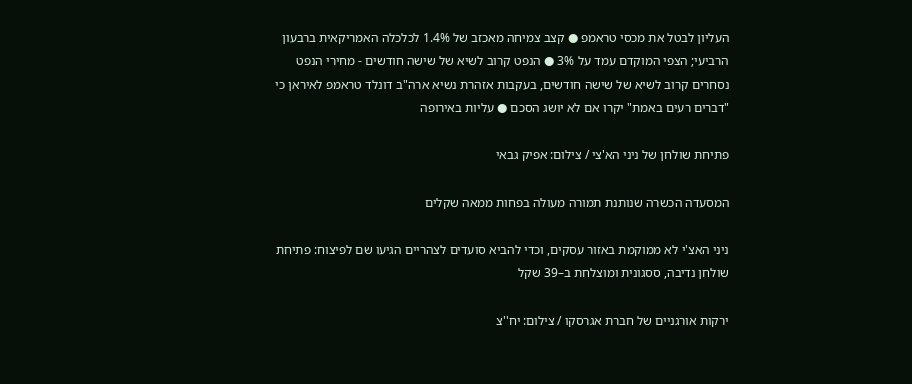העליון לבטל את מכסי טראמפ ● קצב צמיחה מאכזב של 1.4% לכלכלה האמריקאית ברבעון הרביעי; הצפי המוקדם עמד על 3% ● הנפט קרוב לשיא של שישה חודשים - מחירי הנפט נסחרים קרוב לשיא של שישה חודשים, בעקבות אזהרת נשיא ארה"ב דונלד טראמפ לאיראן כי "דברים רעים באמת" יקרו אם לא יושג הסכם ● עליות באירופה

פתיחת שולחן של ניני הא'צי / צילום: אפיק גבאי

המסעדה הכשרה שנותנת תמורה מעולה בפחות ממאה שקלים

ניני האצ'י לא ממוקמת באזור עסקים, וכדי להביא סועדים לצהריים הגיעו שם לפיצוח: פתיחת שולחן נדיבה, ססגונית ומוצלחת ב–39 שקל

ירקות אורגניים של חברת אגרסקו / צילום: יח''צ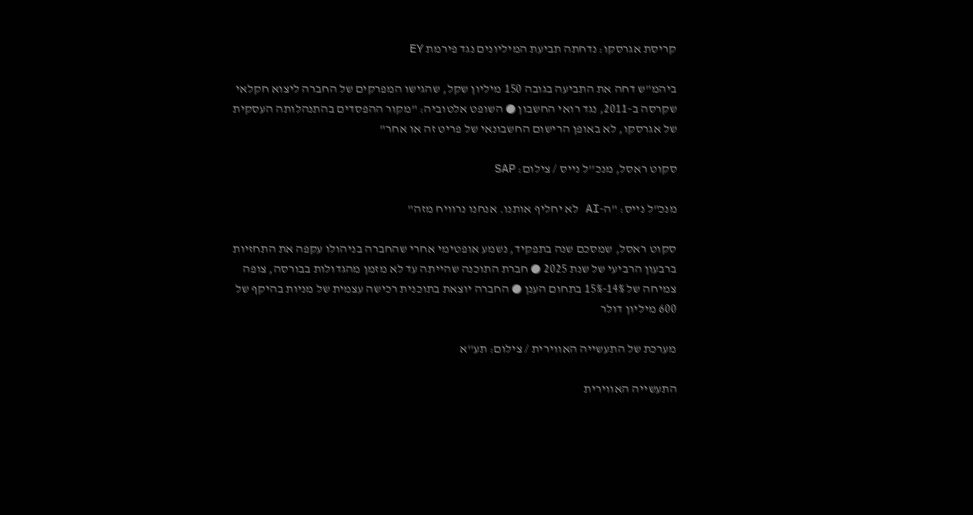קריסת אגרסקו: נדחתה תביעת המיליונים נגד פירמת EY

ביהמ"ש דחה את התביעה בגובה 150 מיליון שקל, שהגישו המפרקים של החברה ליצוא חקלאי שקרסה ב-2011, נגד רואי החשבון ● השופט אלטוביה: "מקור ההפסדים בהתנהלותה העסקית של אגרסקו, לא באופן הרישום החשבונאי של פריט זה או אחר"

סקוט ראסל, מנכ''ל נייס / צילום: SAP

מנכ"ל נייס: "ה-AI לא יחליף אותנו. אנחנו נרוויח מזה"

סקוט ראסל, שמסכם שנה בתפקיד, נשמע אופטימי אחרי שהחברה בניהולו עקפה את התחזיות ברבעון הרביעי של שנת 2025 ● חברת התוכנה שהייתה עד לא מזמן מהגדולות בבורסה, צופה צמיחה של 14%-15% בתחום הענן ● החברה יוצאת בתוכנית רכישה עצמית של מניות בהיקף של 600 מיליון דולר

מערכת של התעשייה האווירית / צילום: תע''א

התעשייה האווירית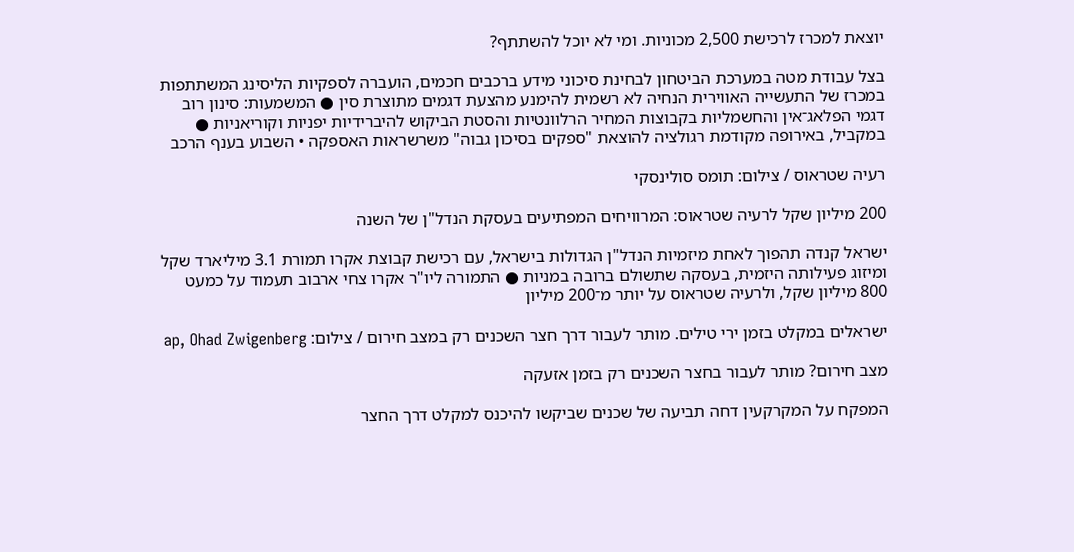יוצאת למכרז לרכישת 2,500 מכוניות. ומי לא יוכל להשתתף?

בצל עבודת מטה במערכת הביטחון לבחינת סיכוני מידע ברכבים חכמים, הועברה לספקיות הליסינג המשתתפות במכרז של התעשייה האווירית הנחיה לא רשמית להימנע מהצעת דגמים מתוצרת סין ● המשמעות: סינון רוב דגמי הפלאג־אין והחשמליות בקבוצות המחיר הרלוונטיות והסטת הביקוש להיברידיות יפניות וקוריאניות ● במקביל, באירופה מקודמת רגולציה להוצאת "ספקים בסיכון גבוה" משרשראות האספקה • השבוע בענף הרכב

רעיה שטראוס / צילום: תומס סולינסקי

200 מיליון שקל לרעיה שטראוס: המרוויחים המפתיעים בעסקת הנדל"ן של השנה

ישראל קנדה תהפוך לאחת מיזמיות הנדל"ן הגדולות בישראל, עם רכישת קבוצת אקרו תמורת 3.1 מיליארד שקל ומיזוג פעילותה היזמית, בעסקה שתשולם ברובה במניות ● התמורה ליו"ר אקרו צחי ארבוב תעמוד על כמעט 800 מיליון שקל, ולרעיה שטראוס על יותר מ־200 מיליון

ישראלים במקלט בזמן ירי טילים. מותר לעבור דרך חצר השכנים רק במצב חירום / צילום: ap, Ohad Zwigenberg

מצב חירום? מותר לעבור בחצר השכנים רק בזמן אזעקה

המפקח על המקרקעין דחה תביעה של שכנים שביקשו להיכנס למקלט דרך החצר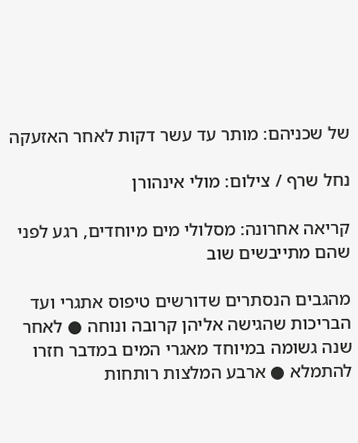של שכניהם: מותר עד עשר דקות לאחר האזעקה

נחל שרף / צילום: מולי אינהורן

קריאה אחרונה: מסלולי מים מיוחדים, רגע לפני שהם מתייבשים שוב

מהגבים הנסתרים שדורשים טיפוס אתגרי ועד הבריכות שהגישה אליהן קרובה ונוחה ● לאחר שנה גשומה במיוחד מאגרי המים במדבר חזרו להתמלא ● ארבע המלצות רותחות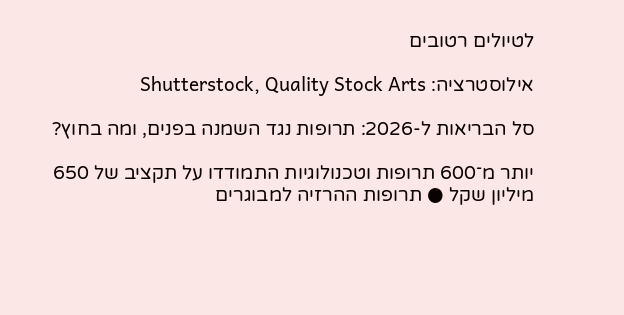לטיולים רטובים

אילוסטרציה: Shutterstock, Quality Stock Arts

סל הבריאות ל-2026: תרופות נגד השמנה בפנים, ומה בחוץ?

יותר מ־600 תרופות וטכנולוגיות התמודדו על תקציב של 650 מיליון שקל ● תרופות ההרזיה למבוגרים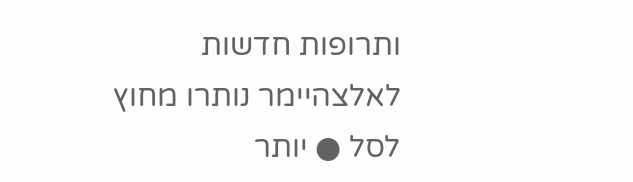ותרופות חדשות לאלצהיימר נותרו מחוץ לסל ● יותר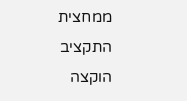ממחצית התקציב הוקצה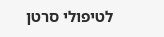לטיפולי סרטן